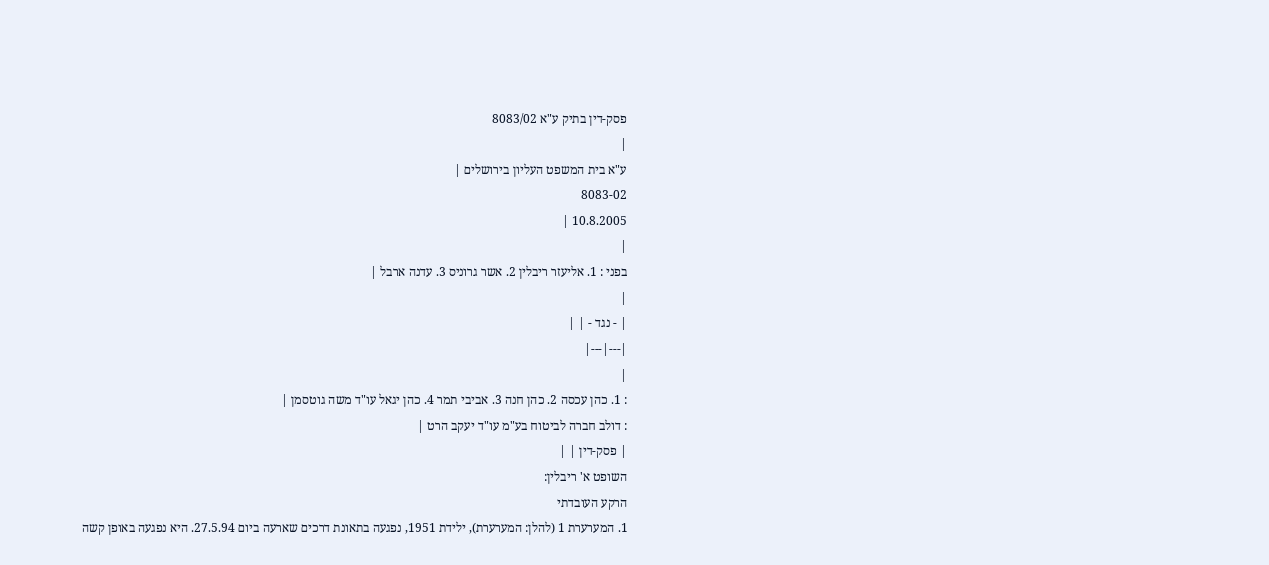פסק-דין בתיק ע"א 8083/02
|
ע"א בית המשפט העליון בירושלים |
8083-02
10.8.2005 |
|
בפני : 1. אליעזר ריבלין 2. אשר גרוניס 3. עדנה ארבל |
|
| - נגד - | |
|---|---|
|
: 1. כהן עכסה 2. כהן חנה 3. אביבי תמר 4. כהן יגאל עו"ד משה גוטסמן |
: דולב חברה לביטוח בע"מ עו"ד יעקב הרט |
| פסק-דין | |
השופט א' ריבלין:
הרקע העובדתי
1. המערערת 1 (להלן: המערערת), ילידת 1951, נפגעה בתאונת דרכים שארעה ביום 27.5.94. היא נפגעה באופן קשה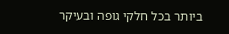ביותר בכל חלקי גופה ובעיקר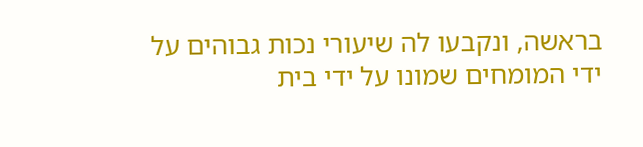בראשה, ונקבעו לה שיעורי נכות גבוהים על ידי המומחים שמונו על ידי בית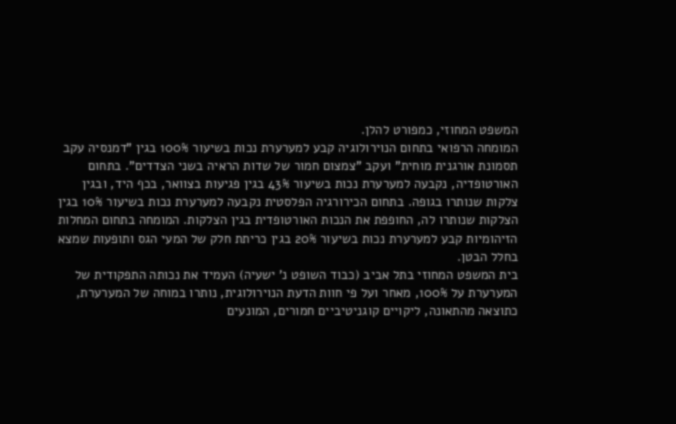המשפט המחוזי, כמפורט להלן.
המומחה הרפואי בתחום הנוירולוגיה קבע למערערת נכות בשיעור 100% בגין "דמנסיה עקב תסמונת אורגנית מוחית" ועקב "צמצום חמור של שדות הראיה בשני הצדדים". בתחום האורטופדיה, נקבעה למערערת נכות בשיעור 43% בגין פגיעות בצוואר, בכף היד, ובגין צלקות שנותרו בגופה. בתחום הכירורגיה הפלסטית נקבעה למערערת נכות בשיעור 10% בגין הצלקות שנותרו לה, החופפת את הנכות האורטופדית בגין הצלקות. המומחה בתחום המחלות הזיהומיות קבע למערערת נכות בשיעור 20% בגין כריתת חלק של המעי הגס ותופעות שמצא בחלל הבטן.
בית המשפט המחוזי בתל אביב (כבוד השופט נ' ישעיה) העמיד את נכותה התפקודית של המערערת על 100%, מאחר ועל פי חוות הדעת הנוירולוגית, נותרו במוחה של המערערת, כתוצאה מהתאונה, ליקויים קוגניטיביים חמורים, המונעים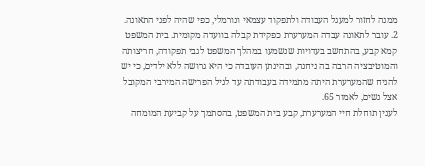ממנה לחזור למעגל העבודה ולתפקוד עצמאי ונורמלי, כפי שהיה לפני התאונה.
2. עובר לתאונה עבדה המערערת כפקידת קבלה בוועדה מקומית. בית המשפט קמא קבע, בהתחשב בעדויות שנשמעו במהלך המשפט לגבי תפקודה, חריצותה והמוטיבציה הרבה בה ניחנה, ובהינתן העובדה כי היא גרושה ללא ילדים, כי יש להניח שהמערערת היתה מתמידה בעבודתה עד לגיל הפרישה המירבי המקובל אצל נשים, לאמור 65.
לענין תוחלת חיי המערערת, קבע בית המשפט, בהסתמך על קביעת המומחה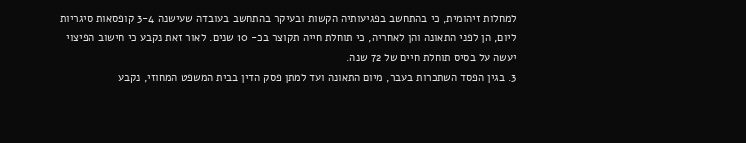למחלות זיהומית, כי בהתחשב בפגיעותיה הקשות ובעיקר בהתחשב בעובדה שעישנה 3-4 קופסאות סיגריות ליום, הן לפני התאונה והן לאחריה, כי תוחלת חייה תקוצר בכ- 10 שנים. לאור זאת נקבע כי חישוב הפיצוי יעשה על בסיס תוחלת חיים של 72 שנה.
3. בגין הפסד השתכרות בעבר, מיום התאונה ועד למתן פסק הדין בבית המשפט המחוזי, נקבע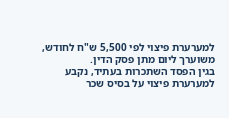למערערת פיצוי לפי 5,500 ש"ח לחודש, משוערך ליום מתן פסק הדין.
בגין הפסד השתכרות בעתיד, נקבע למערערת פיצוי על בסיס שכר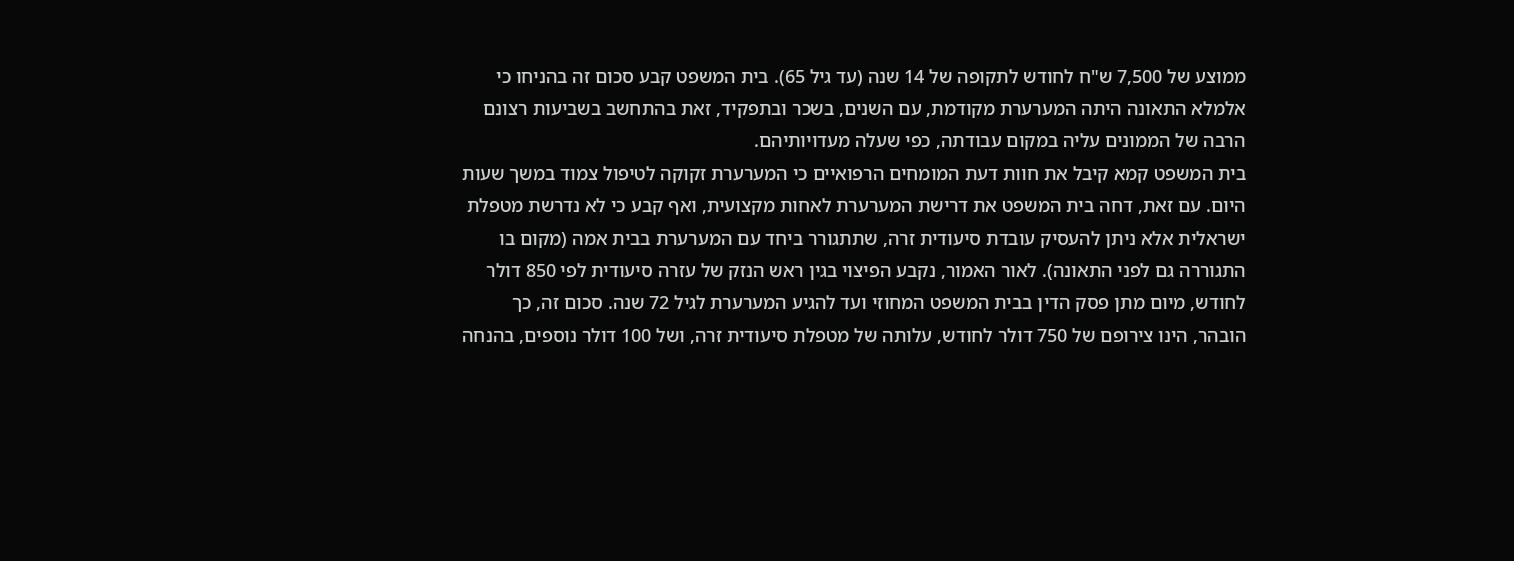ממוצע של 7,500 ש"ח לחודש לתקופה של 14 שנה (עד גיל 65). בית המשפט קבע סכום זה בהניחו כי אלמלא התאונה היתה המערערת מקודמת, עם השנים, בשכר ובתפקיד, זאת בהתחשב בשביעות רצונם הרבה של הממונים עליה במקום עבודתה, כפי שעלה מעדויותיהם.
בית המשפט קמא קיבל את חוות דעת המומחים הרפואיים כי המערערת זקוקה לטיפול צמוד במשך שעות היום. עם זאת, דחה בית המשפט את דרישת המערערת לאחות מקצועית, ואף קבע כי לא נדרשת מטפלת ישראלית אלא ניתן להעסיק עובדת סיעודית זרה, שתתגורר ביחד עם המערערת בבית אמה (מקום בו התגוררה גם לפני התאונה). לאור האמור, נקבע הפיצוי בגין ראש הנזק של עזרה סיעודית לפי 850 דולר לחודש, מיום מתן פסק הדין בבית המשפט המחוזי ועד להגיע המערערת לגיל 72 שנה. סכום זה, כך הובהר, הינו צירופם של 750 דולר לחודש, עלותה של מטפלת סיעודית זרה, ושל 100 דולר נוספים, בהנחה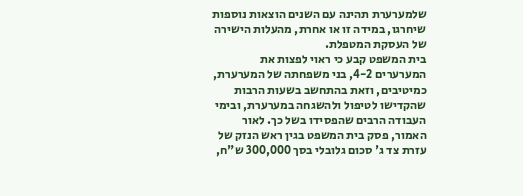שלמערערת תהינה עם השנים הוצאות נוספות שיחרגו, במידה זו או אחרת, מהעלות הישירה של העסקת המטפלת.
בית המשפט קבע כי ראוי לפצות את המערערים 4-2, בני משפחתה של המערערת, כמיטיבים, וזאת בהתחשב בשעות הרבות שהקדישו לטיפול ולהשגחה במערערת, ובימי העבודה הרבים שהפסידו בשל כך. לאור האמור, פסק בית המשפט בגין ראש הנזק של עזרת צד ג' סכום גלובלי בסך 300,000 ש"ח,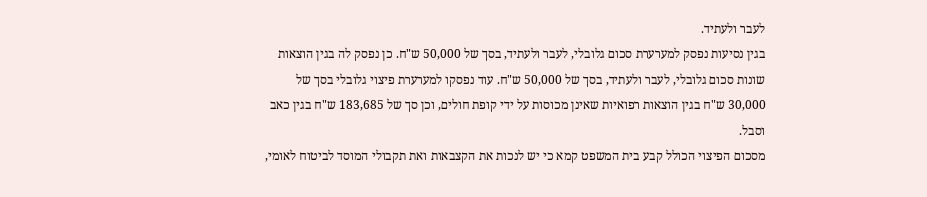לעבר ולעתיד.
בגין נסיעות נפסק למערערת סכום גלובלי, לעבר ולעתיד, בסך של 50,000 ש"ח. כן נפסק לה בגין הוצאות שונות סכום גלובלי, לעבר ולעתיד, בסך של 50,000 ש"ח. עוד נפסקו למערערת פיצוי גלובלי בסך של 30,000 ש"ח בגין הוצאות רפואיות שאינן מכוסות על ידי קופת חולים, וכן סך של 183,685 ש"ח בגין כאב וסבל.
מסכום הפיצוי הכולל קבע בית המשפט קמא כי יש לנכות את הקצבאות ואת תקבולי המוסד לביטוח לאומי,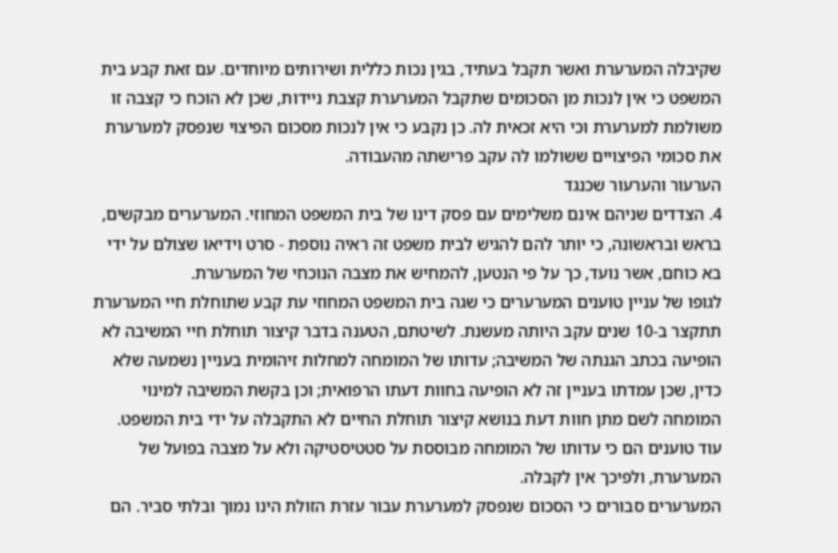שקיבלה המערערת ואשר תקבל בעתיד, בגין נכות כללית ושירותים מיוחדים. עם זאת קבע בית המשפט כי אין לנכות מן הסכומים שתקבל המערערת קצבת ניידות, שכן לא הוכח כי קצבה זו משולמת למערערת וכי היא זכאית לה. כן נקבע כי אין לנכות מסכום הפיצוי שנפסק למערערת את סכומי הפיצויים ששולמו לה עקב פרישתה מהעבודה.
הערעור והערעור שכנגד
4. הצדדים שניהם אינם משלימים עם פסק דינו של בית המשפט המחוזי. המערערים מבקשים, בראש ובראשונה, כי יותר להם להגיש לבית משפט זה ראיה נוספת - סרט וידיאו שצולם על ידי בא כוחם, אשר נועד, כך על פי הנטען, להמחיש את מצבה הנוכחי של המערערת.
לגופו של עניין טוענים המערערים כי שגה בית המשפט המחוזי עת קבע שתוחלת חיי המערערת תתקצר ב-10 שנים עקב היותה מעשנת. לשיטתם, הטענה בדבר קיצור תוחלת חיי המשיבה לא הופיעה בכתב הגנתה של המשיבה; עדותו של המומחה למחלות זיהומית בעניין נשמעה שלא כדין, שכן עמדתו בעניין זה לא הופיעה בחוות דעתו הרפואית; וכן בקשת המשיבה למינוי המומחה לשם מתן חוות דעת בנושא קיצור תוחלת החיים לא התקבלה על ידי בית המשפט. עוד טוענים הם כי עדותו של המומחה מבוססת על סטטיסטיקה ולא על מצבה בפועל של המערערת, ולפיכך אין לקבלה.
המערערים סבורים כי הסכום שנפסק למערערת עבור עזרת הזולת הינו נמוך ובלתי סביר. הם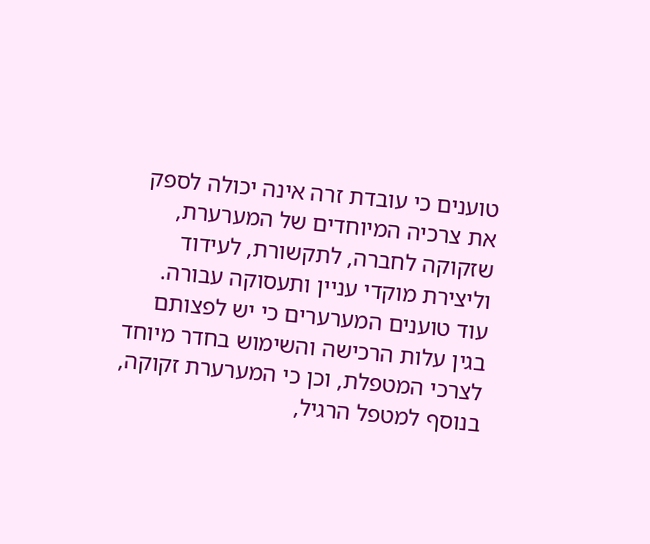טוענים כי עובדת זרה אינה יכולה לספק את צרכיה המיוחדים של המערערת, שזקוקה לחברה, לתקשורת, לעידוד וליצירת מוקדי עניין ותעסוקה עבורה. עוד טוענים המערערים כי יש לפצותם בגין עלות הרכישה והשימוש בחדר מיוחד לצרכי המטפלת, וכן כי המערערת זקוקה, בנוסף למטפל הרגיל,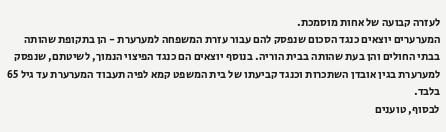לעזרה קבועה של אחות מוסמכת.
המערערים יוצאים כנגד הסכום שנפסק להם עבור עזרת המשפחה למערערת - הן בתקופת שהותה בבתי החולים והן בעת שהותה בבית הוריה. בנוסף יוצאים הם כנגד הפיצוי הנמוך, לשיטתם, שנפסק למערערת בגין אובדן השתכרות וכנגד קביעתו של בית המשפט קמא לפיה תעבוד המערערת עד גיל 65 בלבד.
לבסוף, טוענים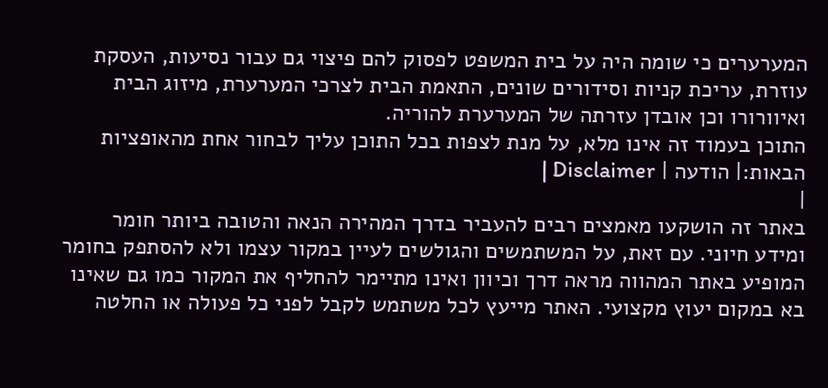המערערים כי שומה היה על בית המשפט לפסוק להם פיצוי גם עבור נסיעות, העסקת עוזרת, עריכת קניות וסידורים שונים, התאמת הבית לצרכי המערערת, מיזוג הבית ואיוורורו וכן אובדן עזרתה של המערערת להוריה.
התוכן בעמוד זה אינו מלא, על מנת לצפות בכל התוכן עליך לבחור אחת מהאופציות הבאות:| הודעה | Disclaimer |
|
באתר זה הושקעו מאמצים רבים להעביר בדרך המהירה הנאה והטובה ביותר חומר ומידע חיוני. עם זאת, על המשתמשים והגולשים לעיין במקור עצמו ולא להסתפק בחומר המופיע באתר המהווה מראה דרך וכיוון ואינו מתיימר להחליף את המקור כמו גם שאינו בא במקום יעוץ מקצועי. האתר מייעץ לכל משתמש לקבל לפני כל פעולה או החלטה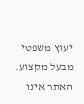יעוץ משפטי מבעל מקצוע. האתר אינו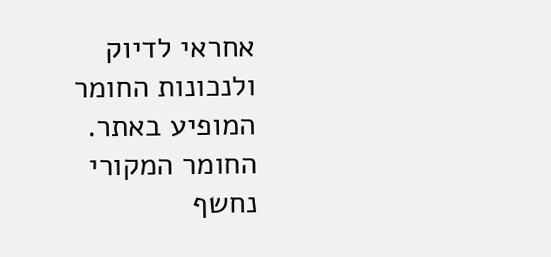אחראי לדיוק ולנכונות החומר המופיע באתר. החומר המקורי נחשף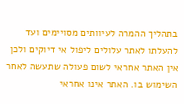בתהליך ההמרה לעיוותים מסויימים ועד להעלתו לאתר עלולים ליפול אי דיוקים ולכן אין האתר אחראי לשום פעולה שתעשה לאחר השימוש בו. האתר אינו אחראי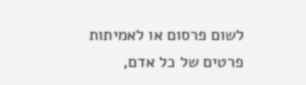לשום פרסום או לאמיתות פרטים של כל אדם,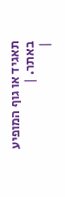תאגיד או גוף המופיע באתר. |
|